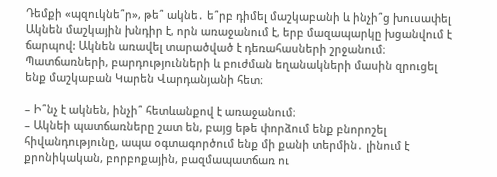Դեմքի «պզուկնե՞ր», թե՞ ակնե․ ե՞րբ դիմել մաշկաբանի և ինչի՞ց խուսափել
Ակնեն մաշկային խնդիր է, որն առաջանում է, երբ մազապարկը խցանվում է ճարպով: Ակնեն առավել տարածված է դեռահասների շրջանում։ Պատճառների, բարդությունների և բուժման եղանակների մասին զրուցել ենք մաշկաբան Կարեն Վարդանյանի հետ։

– Ի՞նչ է ակնեն, ինչի՞ հետևանքով է առաջանում։
– Ակնեի պատճառները շատ են, բայց եթե փորձում ենք բնորոշել հիվանդությունը, ապա օգտագործում ենք մի քանի տերմին․ լինում է քրոնիկական, բորբոքային, բազմապատճառ ու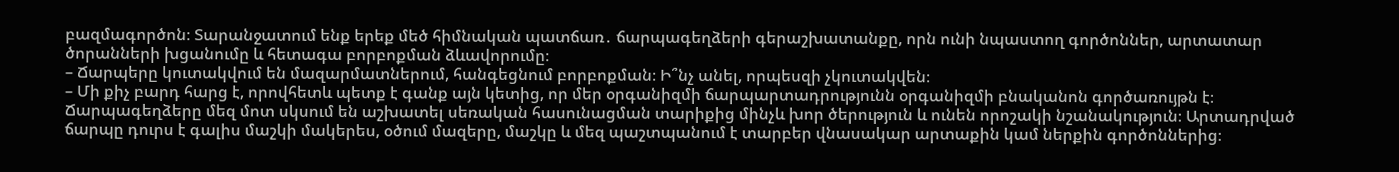բազմագործոն։ Տարանջատում ենք երեք մեծ հիմնական պատճառ․ ճարպագեղձերի գերաշխատանքը, որն ունի նպաստող գործոններ, արտատար ծորանների խցանումը և հետագա բորբոքման ձևավորումը։
– Ճարպերը կուտակվում են մազարմատներում, հանգեցնում բորբոքման։ Ի՞նչ անել, որպեսզի չկուտակվեն։
– Մի քիչ բարդ հարց է, որովհետև պետք է գանք այն կետից, որ մեր օրգանիզմի ճարպարտադրությունն օրգանիզմի բնականոն գործառույթն է։ Ճարպագեղձերը մեզ մոտ սկսում են աշխատել սեռական հասունացման տարիքից մինչև խոր ծերություն և ունեն որոշակի նշանակություն։ Արտադրված ճարպը դուրս է գալիս մաշկի մակերես, օծում մազերը, մաշկը և մեզ պաշտպանում է տարբեր վնասակար արտաքին կամ ներքին գործոններից։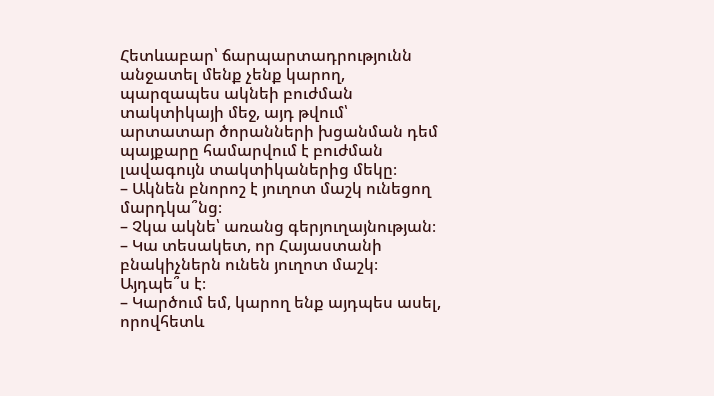Հետևաբար՝ ճարպարտադրությունն անջատել մենք չենք կարող, պարզապես ակնեի բուժման տակտիկայի մեջ, այդ թվում՝ արտատար ծորանների խցանման դեմ պայքարը համարվում է բուժման լավագույն տակտիկաներից մեկը։
– Ակնեն բնորոշ է յուղոտ մաշկ ունեցող մարդկա՞նց։
– Չկա ակնե՝ առանց գերյուղայնության։
– Կա տեսակետ, որ Հայաստանի բնակիչներն ունեն յուղոտ մաշկ։ Այդպե՞ս է։
– Կարծում եմ, կարող ենք այդպես ասել, որովհետև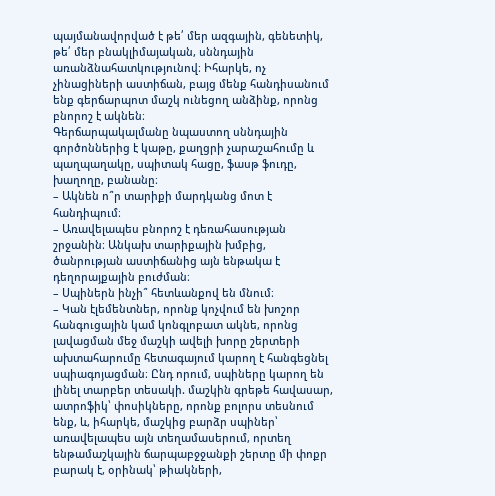պայմանավորված է թե՛ մեր ազգային, գենետիկ, թե՛ մեր բնակլիմայական, սննդային առանձնահատկությունով։ Իհարկե, ոչ չինացիների աստիճան, բայց մենք հանդիսանում ենք գերճարպոտ մաշկ ունեցող անձինք, որոնց բնորոշ է ակնեն։
Գերճարպակալմանը նպաստող սննդային գործոններից է կաթը, քաղցրի չարաշահումը և պաղպաղակը, սպիտակ հացը, ֆասթ ֆուդը, խաղողը, բանանը։
– Ակնեն ո՞ր տարիքի մարդկանց մոտ է հանդիպում։
– Առավելապես բնորոշ է դեռահասության շրջանին։ Անկախ տարիքային խմբից, ծանրության աստիճանից այն ենթակա է դեղորայքային բուժման։
– Սպիներն ինչի՞ հետևանքով են մնում։
– Կան էլեմենտներ, որոնք կոչվում են խոշոր հանգուցային կամ կոնգլոբատ ակնե, որոնց լավացման մեջ մաշկի ավելի խորը շերտերի ախտահարումը հետագայում կարող է հանգեցնել սպիագոյացման։ Ընդ որում, սպիները կարող են լինել տարբեր տեսակի. մաշկին գրեթե հավասար, ատրոֆիկ՝ փոսիկները, որոնք բոլորս տեսնում ենք, և, իհարկե, մաշկից բարձր սպիներ՝ առավելապես այն տեղամասերում, որտեղ ենթամաշկային ճարպաբջջանքի շերտը մի փոքր բարակ է, օրինակ՝ թիակների,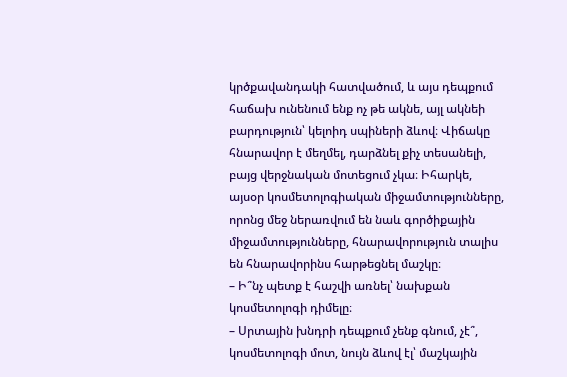կրծքավանդակի հատվածում, և այս դեպքում հաճախ ունենում ենք ոչ թե ակնե, այլ ակնեի բարդություն՝ կելոիդ սպիների ձևով։ Վիճակը հնարավոր է մեղմել, դարձնել քիչ տեսանելի, բայց վերջնական մոտեցում չկա։ Իհարկե, այսօր կոսմետոլոգիական միջամտությունները, որոնց մեջ ներառվում են նաև գործիքային միջամտությունները, հնարավորություն տալիս են հնարավորինս հարթեցնել մաշկը։
– Ի՞նչ պետք է հաշվի առնել՝ նախքան կոսմետոլոգի դիմելը։
– Սրտային խնդրի դեպքում չենք գնում, չէ՞, կոսմետոլոգի մոտ, նույն ձևով էլ՝ մաշկային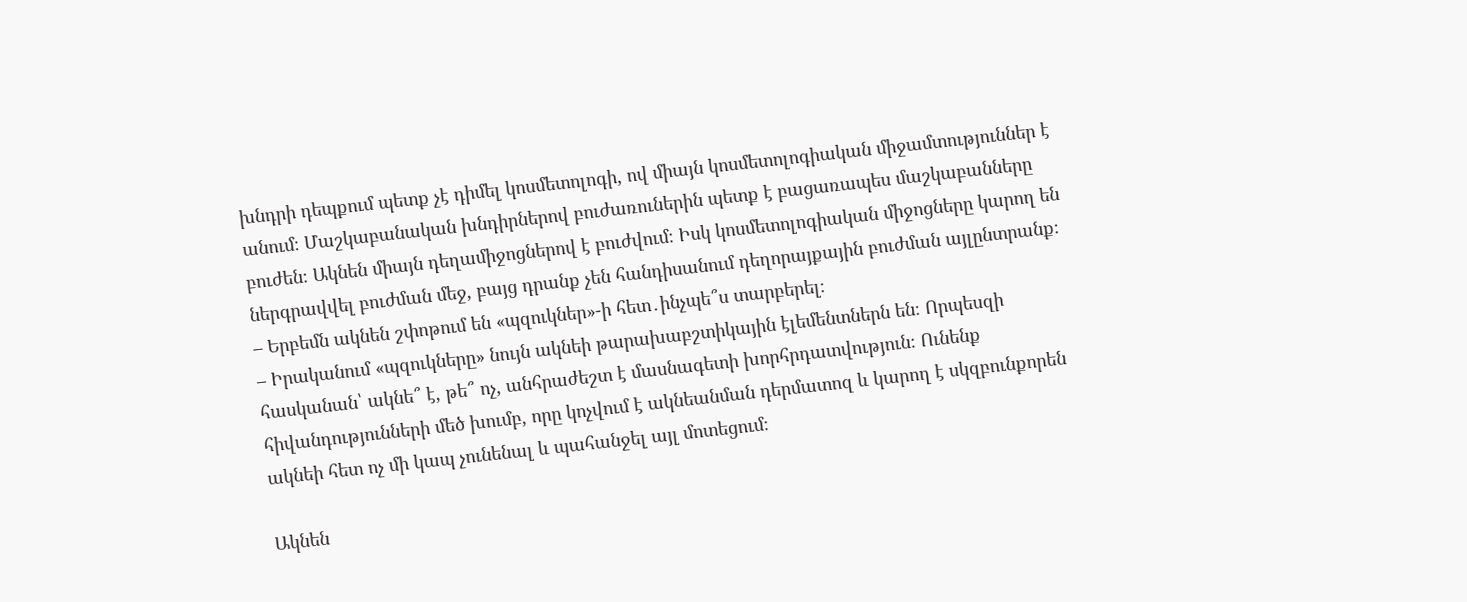խնդրի դեպքում պետք չէ դիմել կոսմետոլոգի, ով միայն կոսմետոլոգիական միջամտություններ է անում։ Մաշկաբանական խնդիրներով բուժառուներին պետք է բացառապես մաշկաբանները բուժեն։ Ակնեն միայն դեղամիջոցներով է բուժվում։ Իսկ կոսմետոլոգիական միջոցները կարող են ներգրավվել բուժման մեջ, բայց դրանք չեն հանդիսանում դեղորայքային բուժման այլընտրանք։
– Երբեմն ակնեն շփոթում են «պզուկներ»-ի հետ․ինչպե՞ս տարբերել։
– Իրականում «պզուկները» նույն ակնեի թարախաբշտիկային էլեմենտներն են։ Որպեսզի հասկանան՝ ակնե՞ է, թե՞ ոչ, անհրաժեշտ է մասնագետի խորհրդատվություն։ Ունենք հիվանդությունների մեծ խումբ, որը կոչվում է ակնեանման դերմատոզ և կարող է սկզբունքորեն ակնեի հետ ոչ մի կապ չունենալ և պահանջել այլ մոտեցում։

Ակնեն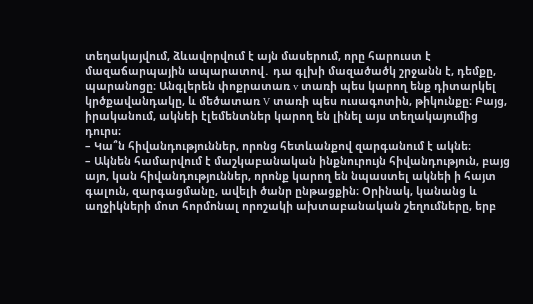տեղակայվում, ձևավորվում է այն մասերում, որը հարուստ է մազաճարպային ապարատով․ դա գլխի մազածածկ շրջանն է, դեմքը, պարանոցը։ Անգլերեն փոքրատառ v տառի պես կարող ենք դիտարկել կրծքավանդակը, և մեծատառ V տառի պես ուսագոտին, թիկունքը։ Բայց, իրականում, ակնեի էլեմենտներ կարող են լինել այս տեղակայումից դուրս։
– Կա՞ն հիվանդություններ, որոնց հետևանքով զարգանում է ակնե։
– Ակնեն համարվում է մաշկաբանական ինքնուրույն հիվանդություն, բայց այո, կան հիվանդություններ, որոնք կարող են նպաստել ակնեի ի հայտ գալուն, զարգացմանը, ավելի ծանր ընթացքին։ Օրինակ, կանանց և աղջիկների մոտ հորմոնալ որոշակի ախտաբանական շեղումները, երբ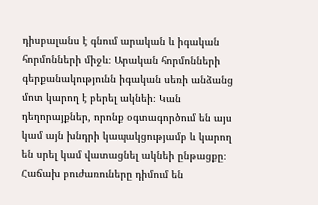դիսբալանս է գնում արական և իգական հորմոնների միջև։ Արական հորմոնների գերքանակությունն իգական սեռի անձանց մոտ կարող է բերել ակնեի։ Կան դեղորայքներ, որոնք օգտագործում են այս կամ այն խնդրի կապակցությամբ և կարող են սրել կամ վատացնել ակնեի ընթացքը։ Հաճախ բուժառուները դիմում են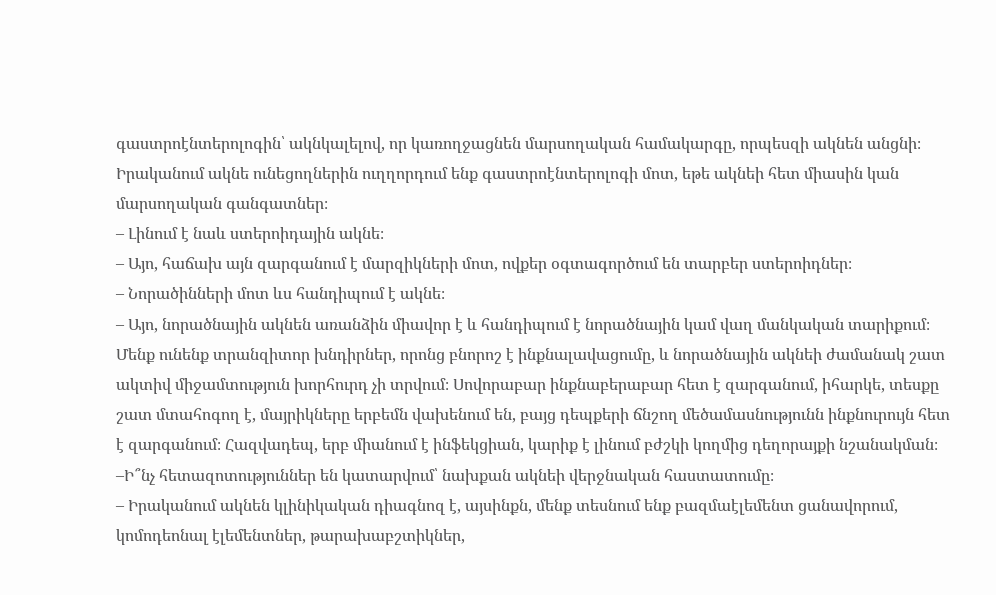գաստրոէնտերոլոգին՝ ակնկալելով, որ կառողջացնեն մարսողական համակարգը, որպեսզի ակնեն անցնի։ Իրականում ակնե ունեցողներին ուղղորդում ենք գաստրոէնտերոլոգի մոտ, եթե ակնեի հետ միասին կան մարսողական գանգատներ։
– Լինում է նաև ստերոիդային ակնե։
– Այո, հաճախ այն զարգանում է մարզիկների մոտ, ովքեր օգտագործում են տարբեր ստերոիդներ։
– Նորածինների մոտ ևս հանդիպում է ակնե։
– Այո, նորածնային ակնեն առանձին միավոր է և հանդիպում է նորածնային կամ վաղ մանկական տարիքում։ Մենք ունենք տրանզիտոր խնդիրներ, որոնց բնորոշ է ինքնալավացումը, և նորածնային ակնեի ժամանակ շատ ակտիվ միջամտություն խորհուրդ չի տրվում։ Սովորաբար ինքնաբերաբար հետ է զարգանում, իհարկե, տեսքը շատ մտահոգող է, մայրիկները երբեմն վախենում են, բայց դեպքերի ճնշող մեծամասնությունն ինքնուրույն հետ է զարգանում։ Հազվադեպ, երբ միանում է ինֆեկցիան, կարիք է լինում բժշկի կողմից դեղորայքի նշանակման։
–Ի՞նչ հետազոտություններ են կատարվում՝ նախքան ակնեի վերջնական հաստատումը։
– Իրականում ակնեն կլինիկական դիագնոզ է, այսինքն, մենք տեսնում ենք բազմաէլեմենտ ցանավորում, կոմոդեոնալ էլեմենտներ, թարախաբշտիկներ,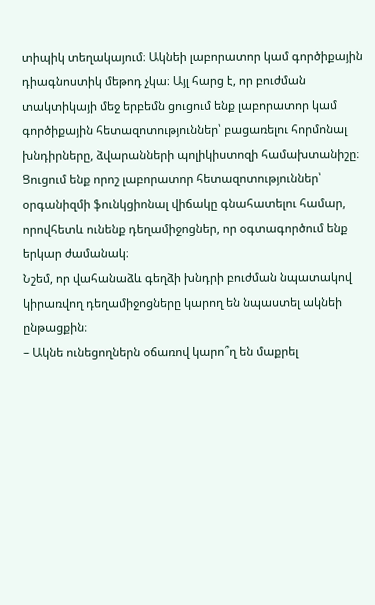տիպիկ տեղակայում։ Ակնեի լաբորատոր կամ գործիքային դիագնոստիկ մեթոդ չկա։ Այլ հարց է, որ բուժման տակտիկայի մեջ երբեմն ցուցում ենք լաբորատոր կամ գործիքային հետազոտություններ՝ բացառելու հորմոնալ խնդիրները, ձվարանների պոլիկիստոզի համախտանիշը։
Ցուցում ենք որոշ լաբորատոր հետազոտություններ՝ օրգանիզմի ֆունկցիոնալ վիճակը գնահատելու համար, որովհետև ունենք դեղամիջոցներ, որ օգտագործում ենք երկար ժամանակ։
Նշեմ, որ վահանաձև գեղձի խնդրի բուժման նպատակով կիրառվող դեղամիջոցները կարող են նպաստել ակնեի ընթացքին։
– Ակնե ունեցողներն օճառով կարո՞ղ են մաքրել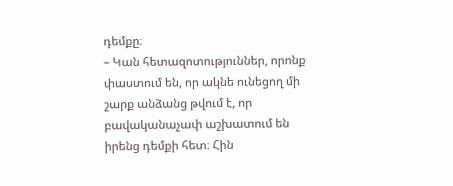դեմքը։
– Կան հետազոտություններ, որոնք փաստում են, որ ակնե ունեցող մի շարք անձանց թվում է, որ բավականաչափ աշխատում են իրենց դեմքի հետ։ Հին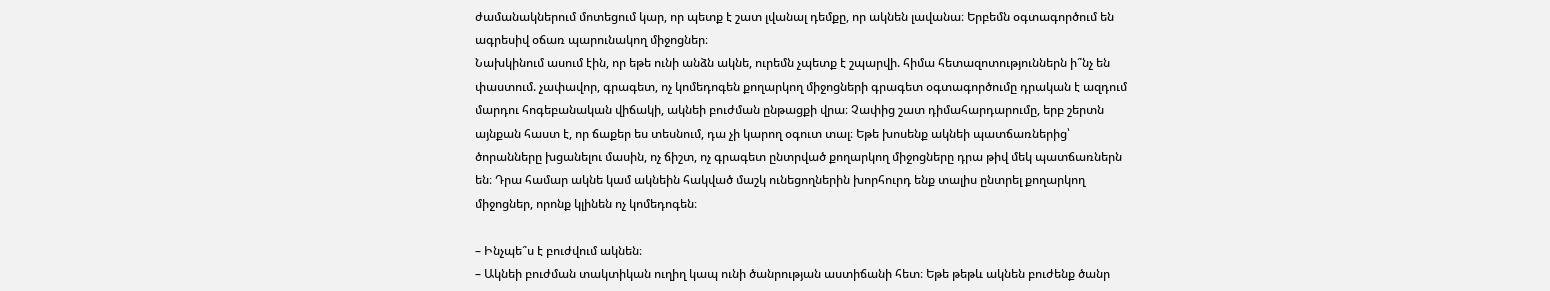ժամանակներում մոտեցում կար, որ պետք է շատ լվանալ դեմքը, որ ակնեն լավանա։ Երբեմն օգտագործում են ագրեսիվ օճառ պարունակող միջոցներ։
Նախկինում ասում էին, որ եթե ունի անձն ակնե, ուրեմն չպետք է շպարվի. հիմա հետազոտություններն ի՞նչ են փաստում. չափավոր, գրագետ, ոչ կոմեդոգեն քողարկող միջոցների գրագետ օգտագործումը դրական է ազդում մարդու հոգեբանական վիճակի, ակնեի բուժման ընթացքի վրա։ Չափից շատ դիմահարդարումը, երբ շերտն այնքան հաստ է, որ ճաքեր ես տեսնում, դա չի կարող օգուտ տալ։ Եթե խոսենք ակնեի պատճառներից՝ ծորանները խցանելու մասին, ոչ ճիշտ, ոչ գրագետ ընտրված քողարկող միջոցները դրա թիվ մեկ պատճառներն են։ Դրա համար ակնե կամ ակնեին հակված մաշկ ունեցողներին խորհուրդ ենք տալիս ընտրել քողարկող միջոցներ, որոնք կլինեն ոչ կոմեդոգեն։

– Ինչպե՞ս է բուժվում ակնեն։
– Ակնեի բուժման տակտիկան ուղիղ կապ ունի ծանրության աստիճանի հետ։ Եթե թեթև ակնեն բուժենք ծանր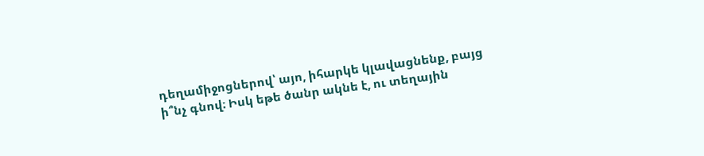դեղամիջոցներով՝ այո, իհարկե կլավացնենք, բայց ի՞նչ գնով։ Իսկ եթե ծանր ակնե է, ու տեղային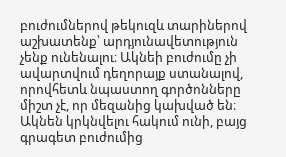բուժումներով թեկուզև տարիներով աշխատենք՝ արդյունավետություն չենք ունենալու։ Ակնեի բուժումը չի ավարտվում դեղորայք ստանալով, որովհետև նպաստող գործոնները միշտ չէ, որ մեզանից կախված են։ Ակնեն կրկնվելու հակում ունի, բայց գրագետ բուժումից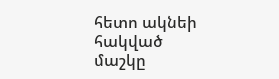հետո ակնեի հակված մաշկը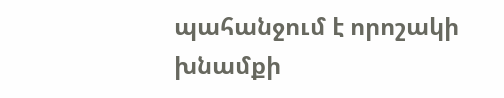պահանջում է որոշակի խնամքի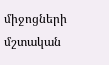միջոցների մշտական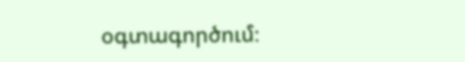օգտագործում։